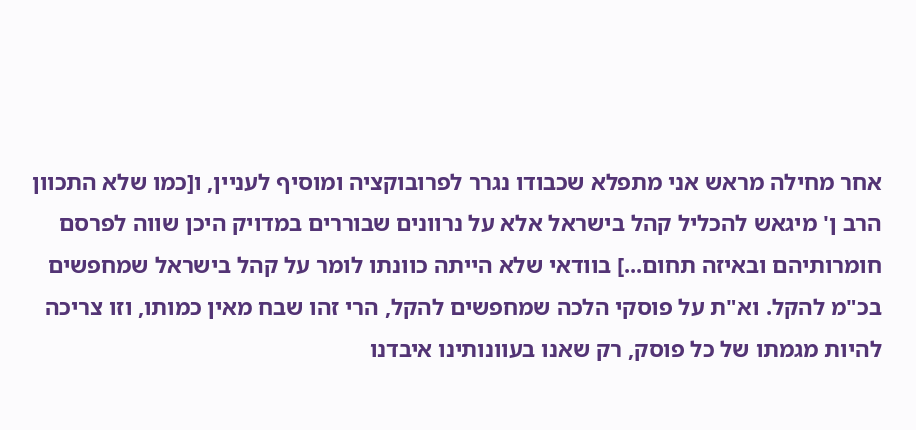אחר מחילה מראש אני מתפלא שכבודו נגרר לפרובוקציה ומוסיף לעניין, ו[כמו שלא התכוון הרב ן' מיגאש להכליל קהל בישראל אלא על נרוונים שבוררים במדויק היכן שווה לפרסם חומרותיהם ובאיזה תחום...] בוודאי שלא הייתה כוונתו לומר על קהל בישראל שמחפשים בכ"מ להקל. וא"ת על פוסקי הלכה שמחפשים להקל, הרי זהו שבח מאין כמותו, וזו צריכה להיות מגמתו של כל פוסק, רק שאנו בעוונותינו איבדנו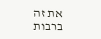את זה ברבות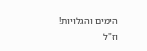הימים והגלויות!
וז"ל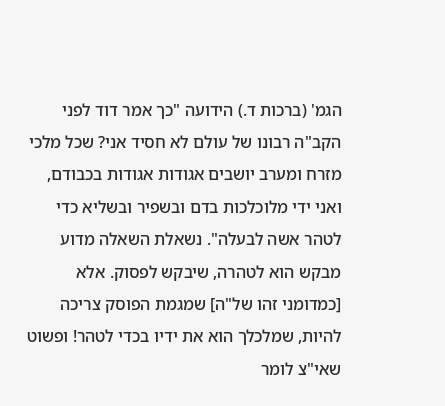הגמ' (ברכות ד.) הידועה "כך אמר דוד לפני הקב"ה רבונו של עולם לא חסיד אני? שכל מלכי מזרח ומערב יושבים אגודות אגודות בכבודם, ואני ידי מלוכלכות בדם ובשפיר ובשליא כדי לטהר אשה לבעלה". נשאלת השאלה מדוע מבקש הוא לטהרה, שיבקש לפסוק. אלא [כמדומני זהו של"ה] שמגמת הפוסק צריכה להיות, שמלכלך הוא את ידיו בכדי לטהר! ופשוט שאי"צ לומר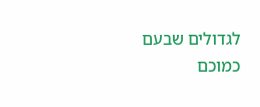לגדולים שבעם כמוכם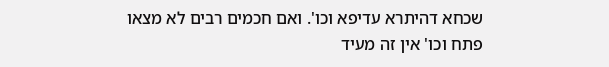שכחא דהיתרא עדיפא וכו'. ואם חכמים רבים לא מצאו פתח וכו' אין זה מעיד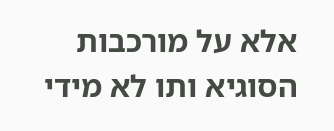אלא על מורכבות הסוגיא ותו לא מידי